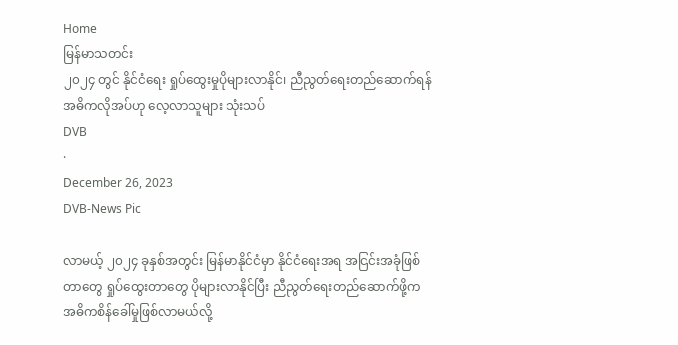Home
မြန်မာသတင်း
၂၀၂၄ တွင် နိုင်ငံရေး ရှုပ်ထွေးမှုပိုများလာနိုင်၊ ညီညွတ်ရေးတည်ဆောက်ရန် အဓိကလိုအပ်ဟု လေ့လာသူများ သုံးသပ်
DVB
·
December 26, 2023
DVB-News Pic

လာမယ့် ၂၀၂၄ ခုနှစ်အတွင်း မြန်မာနိုင်ငံမှာ နိုင်ငံရေးအရ အငြင်းအခုံဖြစ်တာတွေ ရှုပ်ထွေးတာတွေ ပိုများလာနိုင်ပြီး ညီညွတ်ရေးတည်ဆောက်ဖို့က အဓိကစိန်ခေါ်မှုဖြစ်လာမယ်လို့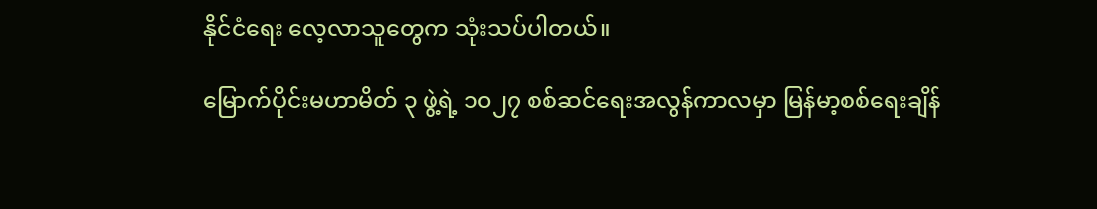နိုင်ငံရေး လေ့လာသူတွေက သုံးသပ်ပါတယ်။

မြောက်ပိုင်းမဟာမိတ် ၃ ဖွဲ့ရဲ့ ၁၀၂၇ စစ်ဆင်ရေးအလွန်ကာလမှာ မြန်မာ့စစ်ရေးချိန်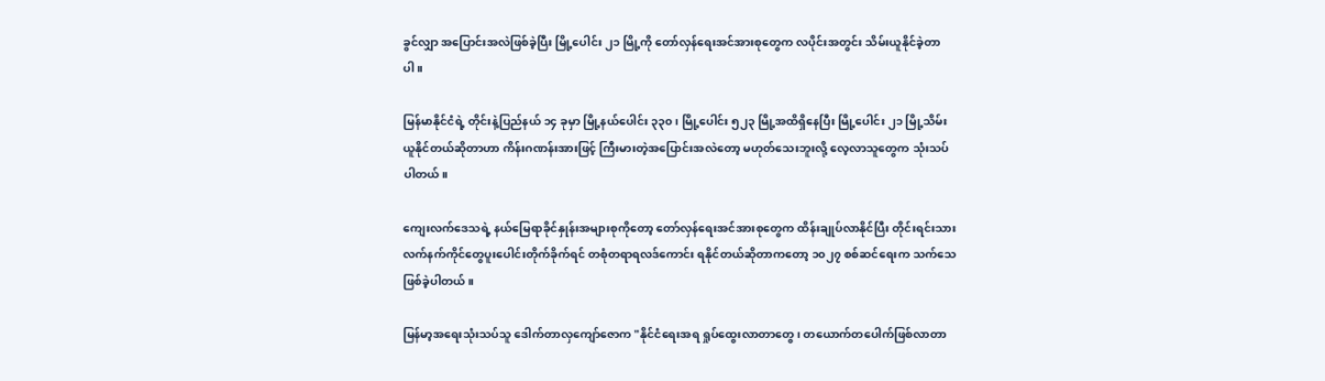ခွင်လျှာ အပြောင်းအလဲဖြစ်ခဲ့ပြီး မြို့ပေါင်း ၂၁ မြို့ကို တော်လှန်ရေးအင်အားစုတွေက လပိုင်းအတွင်း သိမ်းယူနိုင်ခဲ့တာပါ။

မြန်မာနိုင်ငံရဲ့ တိုင်းနဲ့ပြည်နယ် ၁၄ ခုမှာ မြို့နယ်ပေါင်း ၃၃၀၊ မြို့ပေါင်း ၅၂၃ မြို့အထိရှိနေပြီး မြို့ပေါင်း ၂၁ မြို့သိမ်းယူနိုင်တယ်ဆိုတာဟာ ကိန်းဂဏန်းအားဖြင့် ကြီးမားတဲ့အပြောင်းအလဲတော့ မဟုတ်သေးဘူးလို့ လေ့လာသူတွေက သုံးသပ်ပါတယ်။

ကျေးလက်ဒေသရဲ့ နယ်မြေရာခိုင်နှုန်းအများစုကိုတော့ တော်လှန်ရေးအင်အားစုတွေက ထိန်းချုပ်လာနိုင်ပြီး တိုင်းရင်းသားလက်နက်ကိုင်တွေပူးပေါင်းတိုက်ခိုက်ရင် တစုံတရာရလဒ်ကောင်း ရနိုင်တယ်ဆိုတာကတော့ ၁၀၂၇ စစ်ဆင်ရေးက သက်သေဖြစ်ခဲ့ပါတယ်။

မြန်မာ့အရေးသုံးသပ်သူ ဒေါက်တာလှကျော်ဇောက "နိုင်ငံရေးအရ ရှုပ်ထွေးလာတာတွေ၊ တယောက်တပေါက်ဖြစ်လာတာ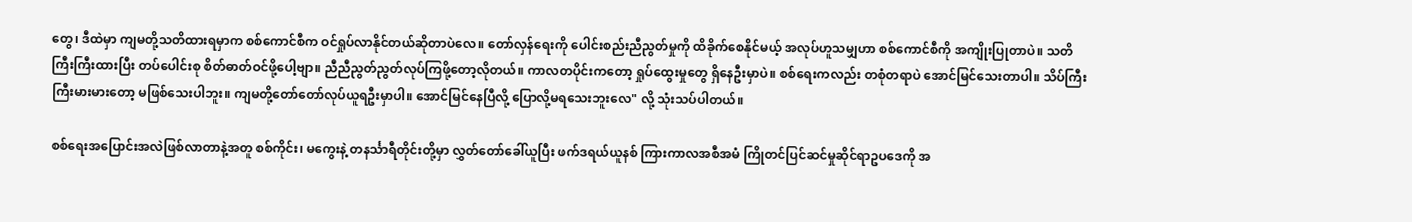တွေ၊ ဒီထဲမှာ ကျမတို့သတိထားရမှာက စစ်ကောင်စီက ဝင်ရှုပ်လာနိုင်တယ်ဆိုတာပဲလေ။ တော်လှန်ရေးကို ပေါင်းစည်းညီညွတ်မှုကို ထိခိုက်စေနိုင်မယ့် အလုပ်ဟူသမျှဟာ စစ်ကောင်စီကို အကျိုးပြုတာပဲ။ သတိကြီးကြီးထားပြီး တပ်ပေါင်းစု စိတ်ဓာတ်ဝင်ဖို့ပေါ့ဗျာ။ ညီညီညွတ်ညွတ်လုပ်ကြဖို့တော့လိုတယ်။ ကာလတပိုင်းကတော့ ရှုပ်ထွေးမှုတွေ ရှိနေဦးမှာပဲ။ စစ်ရေးကလည်း တစုံတရာပဲ အောင်မြင်သေးတာပါ။ သိပ်ကြီးကြီးမားမားတော့ မဖြစ်သေးပါဘူး။ ကျမတို့တော်တော်လုပ်ယူရဦးမှာပါ။ အောင်မြင်နေပြီလို့ ပြောလို့မရသေးဘူးလေ" လို့ သုံးသပ်ပါတယ်။

စစ်ရေးအပြောင်းအလဲဖြစ်လာတာနဲ့အတူ စစ်ကိုင်း၊ မကွေးနဲ့ တနင်္သာရီတိုင်းတို့မှာ လွှတ်တော်ခေါ်ယူပြီး ဖက်ဒရယ်ယူနစ် ကြားကာလအစီအမံ ကြိုတင်ပြင်ဆင်မှုဆိုင်ရာဥပဒေကို အ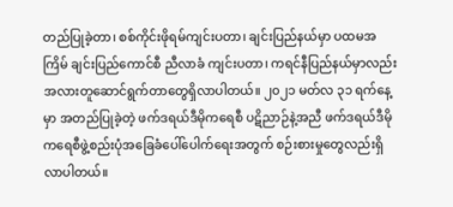တည်ပြုခဲ့တာ၊ စစ်ကိုင်းဖိုရမ်ကျင်းပတာ၊ ချင်းပြည်နယ်မှာ ပထမအကြိမ် ချင်းပြည်ကောင်စီ ညီလာခံ ကျင်းပတာ၊ ကရင်နီပြည်နယ်မှာလည်း အလားတူဆောင်ရွက်တာတွေရှိလာပါတယ်။ ၂၀၂၁ မတ်လ ၃၁ ရက်နေ့မှာ အတည်ပြုခဲ့တဲ့ ဖက်ဒရယ်ဒီမိုကရေစီ ပဋိညာဉ်နဲ့အညီ ဖက်ဒရယ်ဒီမိုကရေစီဖွဲ့စည်းပုံအခြေခံပေါ်ပေါက်ရေးအတွက် စဉ်းစားမှုတွေလည်းရှိလာပါတယ်။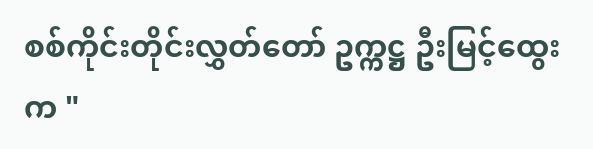စစ်ကိုင်းတိုင်းလွှတ်တော် ဥက္ကဋ္ဌ ဦးမြင့်ထွေးက "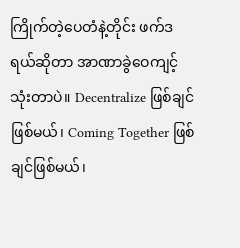ကြိုက်တဲ့ပေတံနဲ့တိုင်း ဖက်ဒရယ်ဆိုတာ အာဏာခွဲဝေကျင့်သုံးတာပဲ။ Decentralize ဖြစ်ချင်ဖြစ်မယ်၊ Coming Together ဖြစ်ချင်ဖြစ်မယ်၊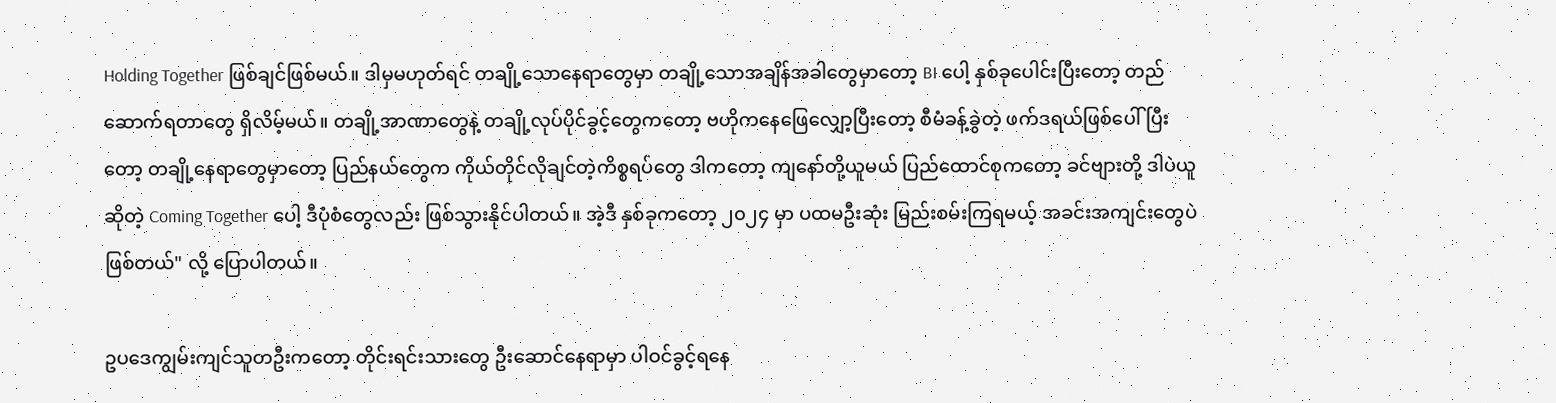Holding Together ဖြစ်ချင်ဖြစ်မယ်။ ဒါမှမဟုတ်ရင် တချို့သောနေရာတွေမှာ တချို့သောအချိန်အခါတွေမှာတော့ BI ပေါ့ နှစ်ခုပေါင်းပြီးတော့ တည်ဆောက်ရတာတွေ ရှိလိမ့်မယ်။ တချို့အာဏာတွေနဲ့ တချို့လုပ်ပိုင်ခွင့်တွေကတော့ ဗဟိုကနေဖြေလျှော့ပြီးတော့ စီမံခန့်ခွဲတဲ့ ဖက်ဒရယ်ဖြစ်ပေါ်ပြီးတော့ တချို့နေရာတွေမှာတော့ ပြည်နယ်တွေက ကိုယ်တိုင်လိုချင်တဲ့ကိစ္စရပ်တွေ ဒါကတော့ ကျနော်တို့ယူမယ် ပြည်ထောင်စုကတော့ ခင်ဗျားတို့ ဒါပဲယူဆိုတဲ့ Coming Together ပေါ့ ဒီပုံစံတွေလည်း ဖြစ်သွားနိုင်ပါတယ်။ အဲ့ဒီ နှစ်ခုကတော့ ၂၀၂၄ မှာ ပထမဦးဆုံး မြည်းစမ်းကြရမယ့် အခင်းအကျင်းတွေပဲဖြစ်တယ်" လို့ ပြောပါတယ်။

ဥပဒေကျွမ်းကျင်သူတဦးကတော့ တိုင်းရင်းသားတွေ ဦးဆောင်နေရာမှာ ပါဝင်ခွင့်ရနေ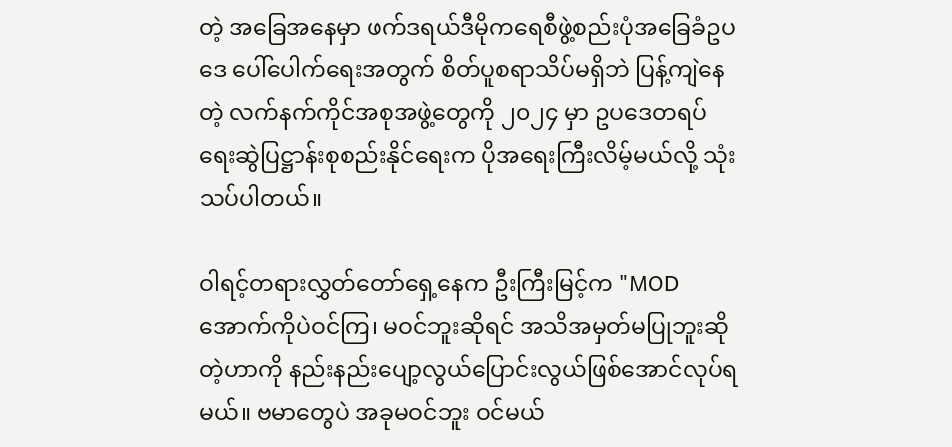တဲ့ အခြေအနေမှာ ဖက်ဒရယ်ဒီမိုကရေစီဖွဲ့စည်းပုံအခြေခံဥပဒေ ပေါ်ပေါက်ရေးအတွက် စိတ်ပူစရာသိပ်မရှိဘဲ ပြန့်ကျဲနေတဲ့ လက်နက်ကိုင်အစုအဖွဲ့တွေကို ၂၀၂၄ မှာ ဥပဒေတရပ်ရေးဆွဲပြဋ္ဌာန်းစုစည်းနိုင်ရေးက ပိုအရေးကြီးလိမ့်မယ်လို့ သုံးသပ်ပါတယ်။

ဝါရင့်တရားလွှတ်တော်ရှေ့နေက ဦးကြီးမြင့်က "MOD အောက်ကိုပဲဝင်ကြ၊ မဝင်ဘူးဆိုရင် အသိအမှတ်မပြုဘူးဆိုတဲ့ဟာကို နည်းနည်းပျော့လွယ်ပြောင်းလွယ်ဖြစ်အောင်လုပ်ရမယ်။ ဗမာတွေပဲ အခုမဝင်ဘူး ဝင်မယ်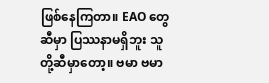ဖြစ်နေကြတာ။ EAO တွေဆီမှာ ပြဿနာမရှိဘူး သူတို့ဆီမှာတော့။ ဗမာ ဗမာ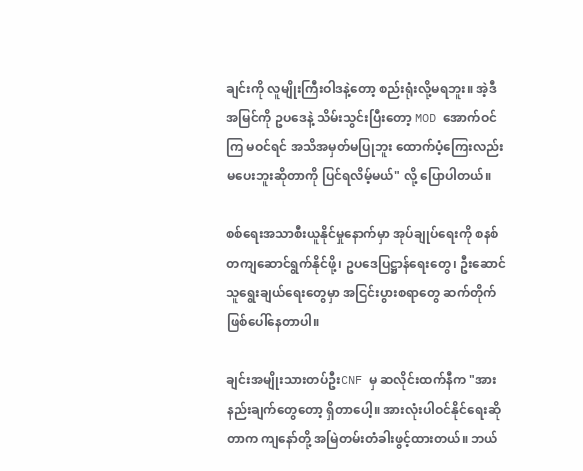ချင်းကို လူမျိုးကြီးဝါဒနဲ့တော့ စည်းရုံးလို့မရဘူး။ အဲ့ဒီအမြင်ကို ဥပဒေနဲ့ သိမ်းသွင်းပြီးတော့ MOD အောက်ဝင်ကြ မဝင်ရင် အသိအမှတ်မပြုဘူး ထောက်ပံ့ကြေးလည်းမပေးဘူးဆိုတာကို ပြင်ရလိမ့်မယ်" လို့ ပြောပါတယ်။

စစ်ရေးအသာစီးယူနိုင်မှုနောက်မှာ အုပ်ချုပ်ရေးကို စနစ်တကျဆောင်ရွက်နိုင်ဖို့၊ ဥပဒေပြဋ္ဌာန်ရေးတွေ၊ ဦးဆောင်သူရွေးချယ်ရေးတွေမှာ အငြင်းပွားစရာတွေ ဆက်တိုက် ဖြစ်ပေါ်နေတာပါ။

ချင်းအမျိုးသားတပ်ဦးCNF မှ ဆလိုင်းထက်နီက "အားနည်းချက်တွေတော့ ရှိတာပေါ့။ အားလုံးပါဝင်နိုင်ရေးဆိုတာက ကျနော်တို့ အမြဲတမ်းတံခါးဖွင့်ထားတယ်။ ဘယ်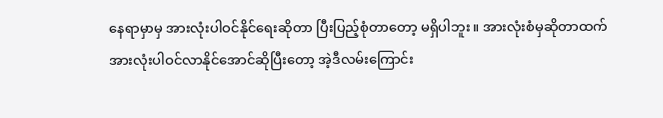နေရာမှာမှ အားလုံးပါဝင်နိုင်ရေးဆိုတာ ပြီးပြည့်စုံတာတော့ မရှိပါဘူး။ အားလုံးစံမှဆိုတာထက် အားလုံးပါဝင်လာနိုင်အောင်ဆိုပြီးတော့ အဲ့ဒီလမ်းကြောင်း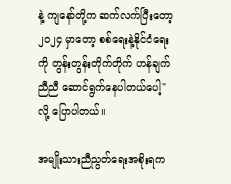နဲ့ ကျနော်တို့က ဆက်လက်ပြီးတော့ ၂၀၂၄ မှာတော့ စစ်ရေးနဲ့နိုင်ငံရေးကို တွန်းတွန်းတိုက်တိုက် ဟန်ချက်ညီညီ ဆောင်ရွက်နေပါတယ်ပေါ့" လို့ ပြောပါတယ်။

အမျိုးသားညီညွတ်ရေးအစိုးရက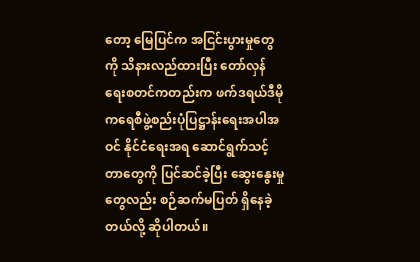တော့ မြေပြင်က အငြင်းပွားမှုတွေကို သိနားလည်ထားပြီး တော်လှန်ရေးစတင်ကတည်းက ဖက်ဒရယ်ဒီမိုကရေစီဖွဲ့စည်းပုံပြဋ္ဌာန်းရေးအပါအဝင် နိုင်ငံရေးအရ ဆောင်ရွက်သင့်တာတွေကို ပြင်ဆင်ခဲ့ပြီး ဆွေးနွေးမှုတွေလည်း စဉ်ဆက်မပြတ် ရှိနေခဲ့တယ်လို့ ဆိုပါတယ်။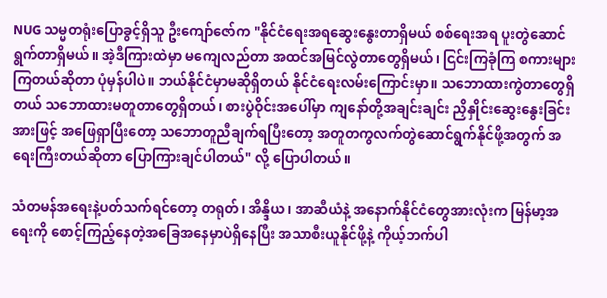NUG သမ္မတရုံးပြောခွင့်ရှိသူ ဦးကျော်ဇော်က "နိုင်ငံရေးအရဆွေးနွေးတာရှိမယ် စစ်ရေးအရ ပူးတွဲဆောင်ရွက်တာရှိမယ်။ အဲ့ဒီကြားထဲမှာ မကျေလည်တာ အထင်အမြင်လွဲတာတွေရှိမယ်၊ ငြင်းကြခုံကြ စကားများကြတယ်ဆိုတာ ပုံမှန်ပါပဲ။ ဘယ်နိုင်ငံမှာမဆိုရှိတယ် နိုင်ငံရေးလမ်းကြောင်းမှာ။ သဘောထားကွဲတာတွေရှိတယ် သဘောထားမတူတာတွေရှိတယ်၊ စားပွဲဝိုင်းအပေါ်မှာ ကျနော်တို့အချင်းချင်း ညှိနှိုင်းဆွေးနွေးခြင်းအားဖြင့် အဖြေရှာပြီးတော့ သဘောတူညီချက်ရပြီးတော့ အတူတကွလက်တွဲဆောင်ရွက်နိုင်ဖို့အတွက် အရေးကြီးတယ်ဆိုတာ ပြောကြားချင်ပါတယ်" လို့ ပြောပါတယ်။

သံတမန်အရေးနဲ့ပတ်သက်ရင်တော့ တရုတ်၊ အိန္ဒိယ၊ အာဆီယံနဲ့ အနောက်နိုင်ငံတွေအားလုံးက မြန်မာ့အရေးကို စောင့်ကြည့်နေတဲ့အခြေအနေမှာပဲရှိနေပြီး အသာစီးယူနိုင်ဖို့နဲ့ ကိုယ့်ဘက်ပါ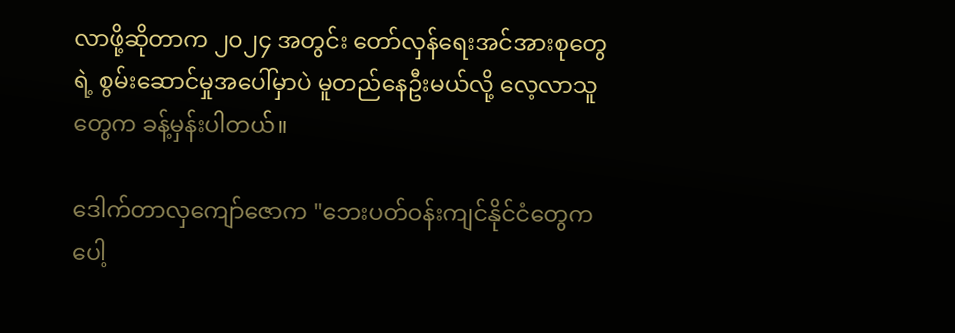လာဖို့ဆိုတာက ၂၀၂၄ အတွင်း တော်လှန်ရေးအင်အားစုတွေရဲ့ စွမ်းဆောင်မှုအပေါ်မှာပဲ မူတည်နေဦးမယ်လို့ လေ့လာသူတွေက ခန့်မှန်းပါတယ်။

ဒေါက်တာလှကျော်ဇောက "ဘေးပတ်ဝန်းကျင်နိုင်ငံတွေကပေါ့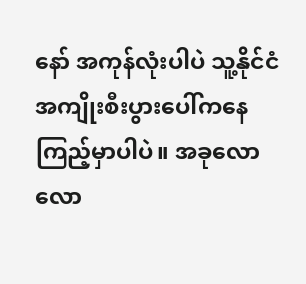နော် အကုန်လုံးပါပဲ သူ့နိုင်ငံအကျိုးစီးပွားပေါ်ကနေကြည့်မှာပါပဲ။ အခုလောလော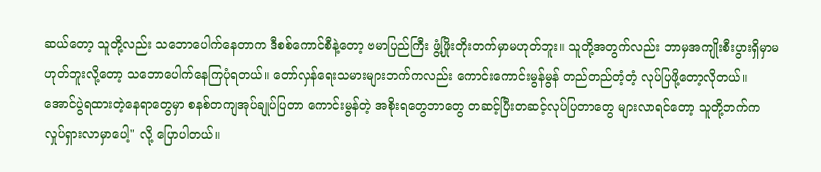ဆယ်တော့ သူတို့လည်း သဘောပေါက်နေတာက ဒီစစ်ကောင်စီနဲ့တော့ ဗမာပြည်ကြီး ဖွံ့ဖြိုးတိုးတက်မှာမဟုတ်ဘူး။ သူတို့အတွက်လည်း ဘာမှအကျိုးစီးပွားရှိမှာမဟုတ်ဘူးလို့တော့ သဘောပေါက်နေကြပုံရတယ်။ တော်လှန်ရေးသမားများဘက်ကလည်း ကောင်းကောင်းမွန်မွန် တည်တည်တံ့တံ့ လုပ်ပြဖို့တော့လိုတယ်။ အောင်ပွဲရထားတဲ့နေရာတွေမှာ စနစ်တကျအုပ်ချုပ်ပြတာ ကောင်းမွန်တဲ့ အစိုးရတွေဘာတွေ တဆင့်ပြီးတဆင့်လုပ်ပြတာတွေ များလာရင်တော့ သူတို့ဘက်က လှုပ်ရှားလာမှာပေါ့" လို့ ပြောပါတယ်။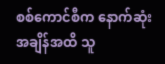စစ်ကောင်စီက နောက်ဆုံးအချိန်အထိ သူ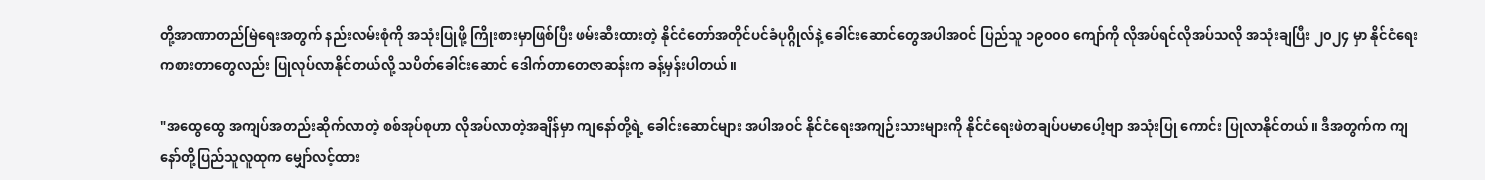တို့အာဏာတည်မြဲရေးအတွက် နည်းလမ်းစုံကို အသုံးပြုဖို့ ကြိုးစားမှာဖြစ်ပြီး ဖမ်းဆီးထားတဲ့ နိုင်ငံတော်အတိုင်ပင်ခံပုဂ္ဂိုလ်နဲ့ ခေါင်းဆောင်တွေအပါအဝင် ပြည်သူ ၁၉၀၀၀ ကျော်ကို လိုအပ်ရင်လိုအပ်သလို အသုံးချပြီး ၂၀၂၄ မှာ နိုင်ငံရေးကစားတာတွေလည်း ပြုလုပ်လာနိုင်တယ်လို့ သပိတ်ခေါင်းဆောင် ဒေါက်တာတေဇာဆန်းက ခန့်မှန်းပါတယ်။

"အထွေထွေ အကျပ်အတည်းဆိုက်လာတဲ့ စစ်အုပ်စုဟာ လိုအပ်လာတဲ့အချိန်မှာ ကျနော်တို့ရဲ့ ခေါင်းဆောင်များ အပါအဝင် နိုင်ငံရေးအကျဉ်းသားများကို နိုင်ငံရေးဖဲတချပ်ပမာပေါ့ဗျာ အသုံးပြု ကောင်း ပြုလာနိုင်တယ်။ ဒီအတွက်က ကျနော်တို့ပြည်သူလူထုက မျှော်လင့်ထား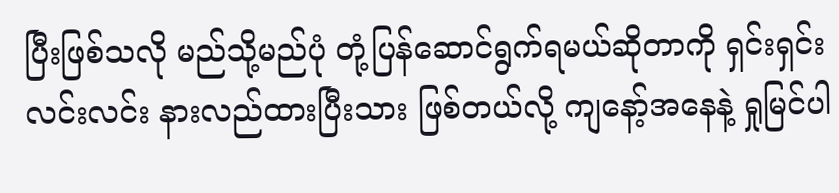ပြီးဖြစ်သလို မည်သို့မည်ပုံ တုံ့ပြန်ဆောင်ရွက်ရမယ်ဆိုတာကို ရှင်းရှင်းလင်းလင်း နားလည်ထားပြီးသား ဖြစ်တယ်လို့ ကျနော့်အနေနဲ့ ရှုမြင်ပါ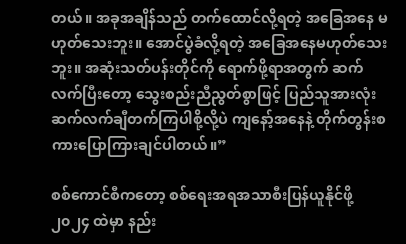တယ်။ အခုအချိန်သည် တက်ထောင်လို့ရတဲ့ အခြေအနေ မဟုတ်သေးဘူး။ အောင်ပွဲခံလို့ရတဲ့ အခြေအနေမဟုတ်သေးဘူး။ အဆုံးသတ်ပန်းတိုင်ကို ရောက်ဖို့ရာအတွက် ဆက်လက်ပြီးတော့ သွေးစည်းညီညွတ်စွာဖြင့် ပြည်သူအားလုံး ဆက်လက်ချီတက်ကြပါစို့လို့ပဲ ကျနော့်အနေနဲ့ တိုက်တွန်းစကားပြောကြားချင်ပါတယ်။”

စစ်ကောင်စီကတော့ စစ်ရေးအရအသာစီးပြန်ယူနိုင်ဖို့ ၂၀၂၄ ထဲမှာ နည်း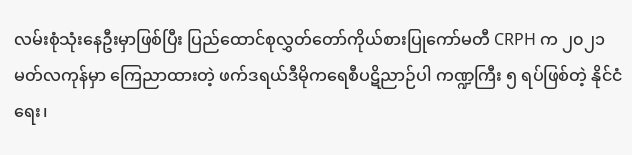လမ်းစုံသုံးနေဦးမှာဖြစ်ပြီး ပြည်ထောင်စုလွှတ်တော်ကိုယ်စားပြုကော်မတီ CRPH က ၂၀၂၁ မတ်လကုန်မှာ ကြေညာထားတဲ့ ဖက်ဒရယ်ဒီမိုကရေစီပဋိညာဉ်ပါ ကဏ္ဍကြီး ၅ ရပ်ဖြစ်တဲ့ နိုင်ငံရေး၊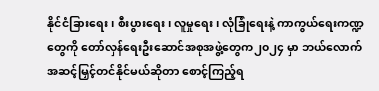နိုင်ငံခြားရေး၊ စီးပွားရေး၊ လူမှုရေး၊ လုံခြုံရေးနဲ့ ကာကွယ်ရေးကဏ္ဍတွေကို တော်လှန်ရေးဦးဆောင်အစုအဖွဲ့တွေက၂၀၂၄ မှာ ဘယ်လောက်အဆင့်မြှင့်တင်နိုင်မယ်ဆိုတာ စောင့်ကြည့်ရ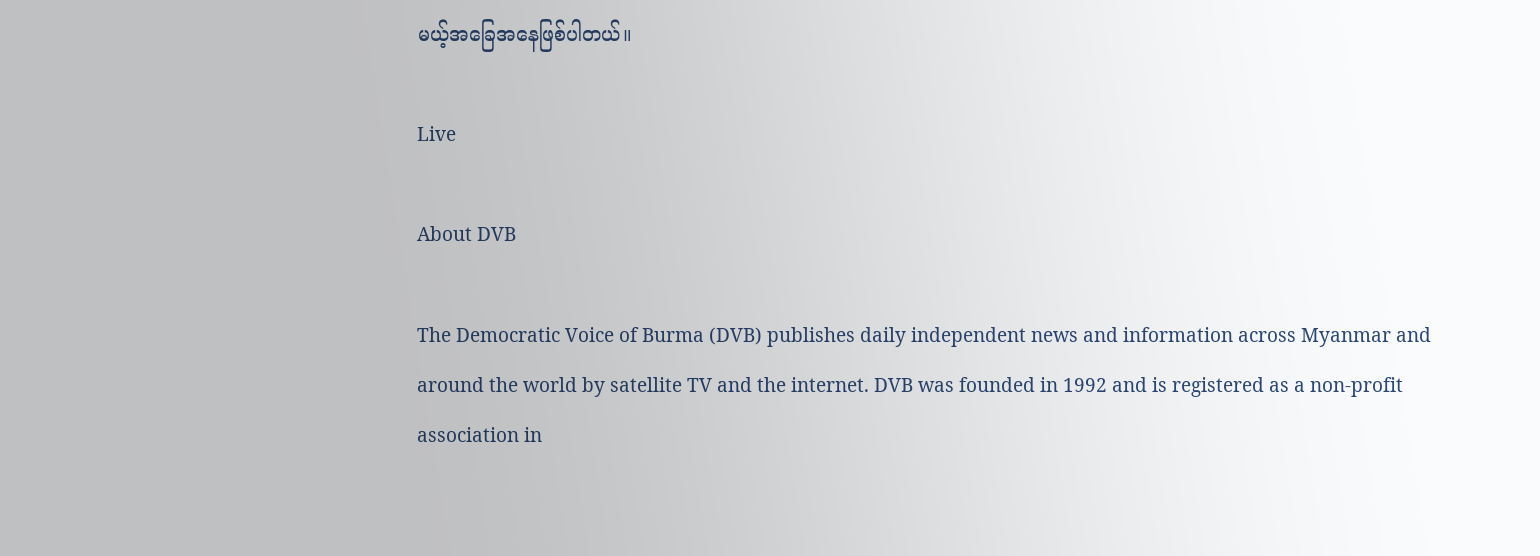မယ့်အခြေအနေဖြစ်ပါတယ်။

Live

About DVB

The Democratic Voice of Burma (DVB) publishes daily independent news and information across Myanmar and around the world by satellite TV and the internet. DVB was founded in 1992 and is registered as a non-profit association in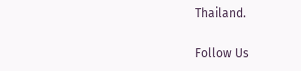Thailand.

Follow Us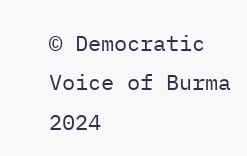© Democratic Voice of Burma 2024